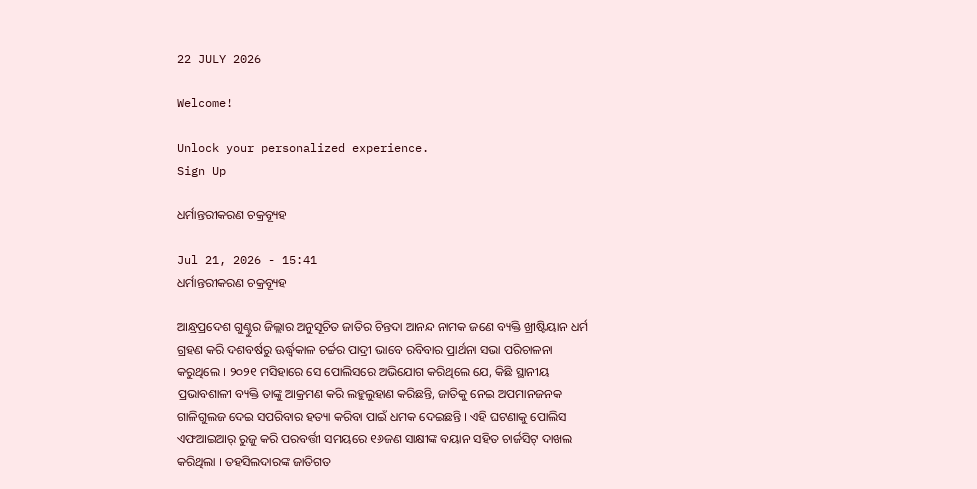22 JULY 2026

Welcome!

Unlock your personalized experience.
Sign Up

ଧର୍ମାନ୍ତରୀକରଣ ଚକ୍ରବ୍ୟୂହ

Jul 21, 2026 - 15:41
ଧର୍ମାନ୍ତରୀକରଣ ଚକ୍ରବ୍ୟୂହ

ଆନ୍ଧ୍ରପ୍ରଦେଶ ଗୁଣ୍ଟୁର ଜିଲ୍ଲାର ଅନୁସୂଚିତ ଜାତିର ଚିନ୍ତଦା ଆନନ୍ଦ ନାମକ ଜଣେ ବ୍ୟକ୍ତି ଖ୍ରୀଷ୍ଟିୟାନ ଧର୍ମ ଗ୍ରହଣ କରି ଦଶବର୍ଷରୁ ଊର୍ଦ୍ଧ୍ବକାଳ ଚର୍ଚ୍ଚର ପାଦ୍ରୀ ଭାବେ ରବିବାର ପ୍ରାର୍ଥନା ସଭା ପରିଚାଳନା କରୁଥିଲେ । ୨୦୨୧ ମସିହାରେ ସେ ପୋଲିସରେ ଅଭିଯୋଗ କରିଥିଲେ ଯେ, କିଛି ସ୍ଥାନୀୟ ପ୍ରଭାବଶାଳୀ ବ୍ୟକ୍ତି ତାଙ୍କୁ ଆକ୍ରମଣ କରି ଲହୁଲୁହାଣ କରିଛନ୍ତି, ଜାତିକୁ ନେଇ ଅପମାନଜନକ ଗାଳିଗୁଲଜ ଦେଇ ସପରିବାର ହତ୍ୟା କରିବା ପାଇଁ ଧମକ ଦେଇଛନ୍ତି । ଏହି ଘଟଣାକୁ ପୋଲିସ ଏଫଆଇଆର୍ ରୁଜୁ କରି ପରବର୍ତ୍ତୀ ସମୟରେ ୧୬ଜଣ ସାକ୍ଷୀଙ୍କ ବୟାନ ସହିତ ଚାର୍ଜସିଟ୍ ଦାଖଲ କରିଥିଲା । ତହସିଲଦାରଙ୍କ ଜାତିଗତ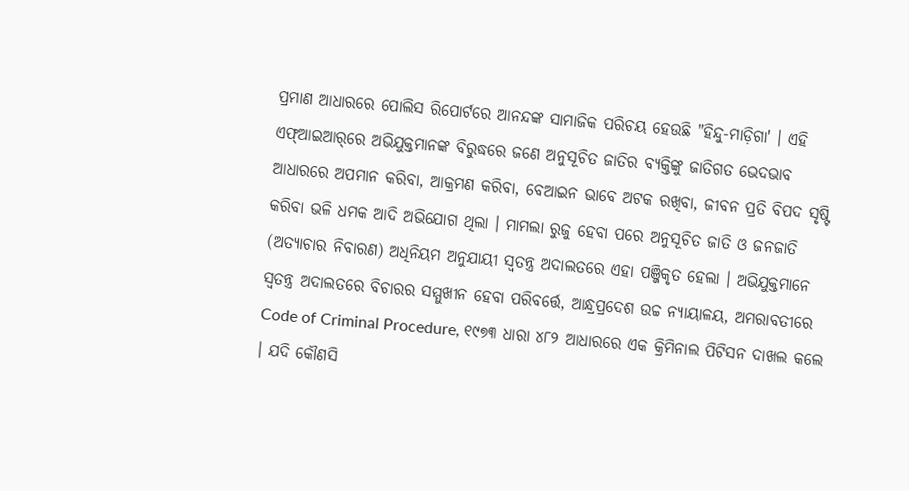ପ୍ରମାଣ ଆଧାରରେ ପୋଲିସ ରିପୋର୍ଟରେ ଆନନ୍ଦଙ୍କ ସାମାଜିକ ପରିଚୟ ହେଉଛି "ହିନ୍ଦୁ-ମାଡ଼ିଗା' । ଏହି ଏଫ୍ଆଇଆର୍‌ରେ ଅଭିଯୁକ୍ତମାନଙ୍କ ବିରୁଦ୍ଧରେ ଜଣେ ଅନୁସୂଚିତ ଜାତିର ବ୍ୟକ୍ତିଙ୍କୁ ଜାତିଗତ ଭେଦଭାବ ଆଧାରରେ ଅପମାନ କରିବା, ଆକ୍ରମଣ କରିବା, ବେଆଇନ ଭାବେ ଅଟକ ରଖିବା, ଜୀବନ ପ୍ରତି ବିପଦ ସୃଷ୍ଟି କରିବା ଭଳି ଧମକ ଆଦି ଅଭିଯୋଗ ଥିଲା । ମାମଲା ରୁଜୁ ହେବା ପରେ ଅନୁସୂଚିତ ଜାତି ଓ ଜନଜାତି (ଅତ୍ୟାଚାର ନିବାରଣ) ଅଧିନିୟମ ଅନୁଯାୟୀ ସ୍ୱତନ୍ତ୍ର ଅଦାଲତରେ ଏହା ପଞ୍ଜିକୃତ ହେଲା । ଅଭିଯୁକ୍ତମାନେ ସ୍ୱତନ୍ତ୍ର ଅଦାଲତରେ ବିଚାରର ସମ୍ମୁଖୀନ ହେବା ପରିବର୍ତ୍ତେ, ଆନ୍ଧ୍ରପ୍ରଦେଶ ଉଚ୍ଚ ନ୍ୟାୟାଳୟ, ଅମରାବତୀରେ Code of Criminal Procedure, ୧୯୭୩ ଧାରା ୪୮୨ ଆଧାରରେ ଏକ କ୍ରିମିନାଲ ପିଟିସନ ଦାଖଲ କଲେ । ଯଦି କୌଣସି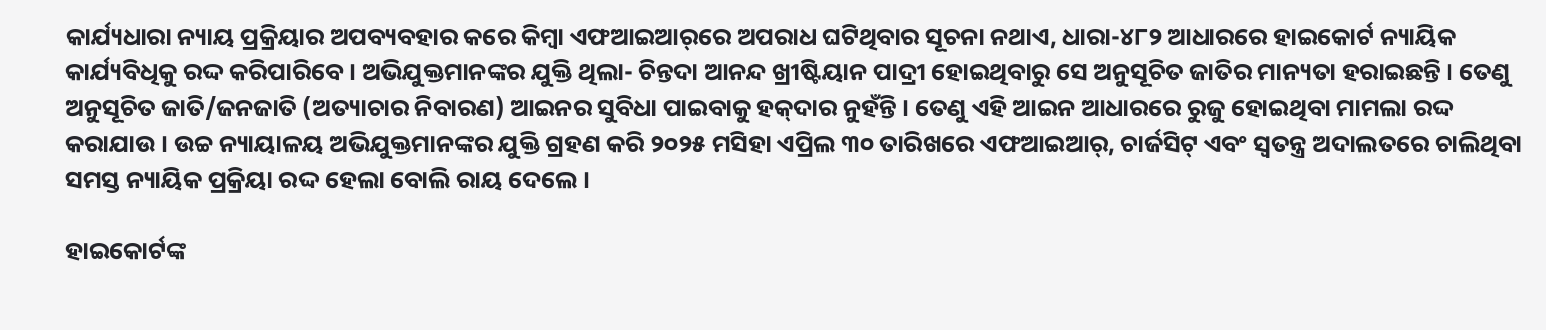କାର୍ଯ୍ୟଧାରା ନ୍ୟାୟ ପ୍ରକ୍ରିୟାର ଅପବ୍ୟବହାର କରେ କିମ୍ବା ଏଫଆଇଆର୍‌ରେ ଅପରାଧ ଘଟିଥିବାର ସୂଚନା ନଥାଏ, ଧାରା-୪୮୨ ଆଧାରରେ ହାଇକୋର୍ଟ ନ୍ୟାୟିକ କାର୍ଯ୍ୟବିଧିକୁ ରଦ୍ଦ କରିପାରିବେ । ଅଭିଯୁକ୍ତମାନଙ୍କର ଯୁକ୍ତି ଥିଲା- ଚିନ୍ତଦା ଆନନ୍ଦ ଖ୍ରୀଷ୍ଟିୟାନ ପାଦ୍ରୀ ହୋଇଥିବାରୁ ସେ ଅନୁସୂଚିତ ଜାତିର ମାନ୍ୟତା ହରାଇଛନ୍ତି । ତେଣୁ ଅନୁସୂଚିତ ଜାତି/ଜନଜାତି (ଅତ୍ୟାଚାର ନିବାରଣ) ଆଇନର ସୁବିଧା ପାଇବାକୁ ହକ୍‌ଦାର ନୁହଁନ୍ତି । ତେଣୁ ଏହି ଆଇନ ଆଧାରରେ ରୁଜୁ ହୋଇଥିବା ମାମଲା ରଦ୍ଦ କରାଯାଉ । ଉଚ୍ଚ ନ୍ୟାୟାଳୟ ଅଭିଯୁକ୍ତମାନଙ୍କର ଯୁକ୍ତି ଗ୍ରହଣ କରି ୨୦୨୫ ମସିହା ଏପ୍ରିଲ ୩୦ ତାରିଖରେ ଏଫଆଇଆର୍, ଚାର୍ଜସିଟ୍ ଏବଂ ସ୍ୱତନ୍ତ୍ର ଅଦାଲତରେ ଚାଲିଥିବା ସମସ୍ତ ନ୍ୟାୟିକ ପ୍ରକ୍ରିୟା ରଦ୍ଦ ହେଲା ବୋଲି ରାୟ ଦେଲେ ।

ହାଇକୋର୍ଟଙ୍କ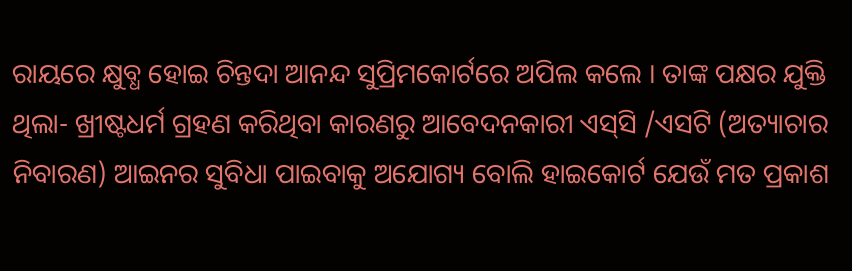ରାୟରେ କ୍ଷୁବ୍ଧ ହୋଇ ଚିନ୍ତଦା ଆନନ୍ଦ ସୁପ୍ରିମକୋର୍ଟରେ ଅପିଲ କଲେ । ତାଙ୍କ ପକ୍ଷର ଯୁକ୍ତି ଥିଲା- ଖ୍ରୀଷ୍ଟଧର୍ମ ଗ୍ରହଣ କରିଥିବା କାରଣରୁ ଆବେଦନକାରୀ ଏସ୍‌ସି /ଏସଟି (ଅତ୍ୟାଚାର ନିବାରଣ) ଆଇନର ସୁବିଧା ପାଇବାକୁ ଅଯୋଗ୍ୟ ବୋଲି ହାଇକୋର୍ଟ ଯେଉଁ ମତ ପ୍ରକାଶ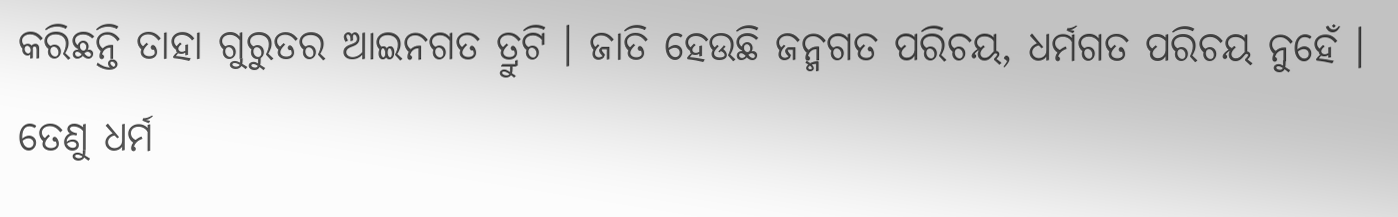କରିଛନ୍ତି ତାହା ଗୁରୁତର ଆଇନଗତ ତ୍ରୁଟି । ଜାତି ହେଉଛି ଜନ୍ମଗତ ପରିଚୟ, ଧର୍ମଗତ ପରିଚୟ ନୁହେଁ । ତେଣୁ ଧର୍ମ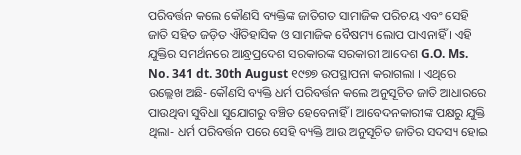ପରିବର୍ତ୍ତନ କଲେ କୌଣସି ବ୍ୟକ୍ତିଙ୍କ ଜାତିଗତ ସାମାଜିକ ପରିଚୟ ଏବଂ ସେହି ଜାତି ସହିତ ଜଡ଼ିତ ଐତିହାସିକ ଓ ସାମାଜିକ ବୈଷମ୍ୟ ଲୋପ ପାଏନାହିଁ । ଏହି ଯୁକ୍ତିର ସମର୍ଥନରେ ଆନ୍ଧ୍ରପ୍ରଦେଶ ସରକାରଙ୍କ ସରକାରୀ ଆଦେଶ G.O. Ms. No. 341 dt. 30th August ୧୯୭୭ ଉପସ୍ଥାପନା କରାଗଲା । ଏଥିରେ ଉଲ୍ଲେଖ ଅଛି- କୌଣସି ବ୍ୟକ୍ତି ଧର୍ମ ପରିବର୍ତ୍ତନ କଲେ ଅନୁସୂଚିତ ଜାତି ଆଧାରରେ ପାଉଥିବା ସୁବିଧା ସୁଯୋଗରୁ ବଞ୍ଚିତ ହେବେନାହିଁ । ଆବେଦନକାରୀଙ୍କ ପକ୍ଷରୁ ଯୁକ୍ତି ଥିଲା- ଧର୍ମ ପରିବର୍ତ୍ତନ ପରେ ସେହି ବ୍ୟକ୍ତି ଆଉ ଅନୁସୂଚିତ ଜାତିର ସଦସ୍ୟ ହୋଇ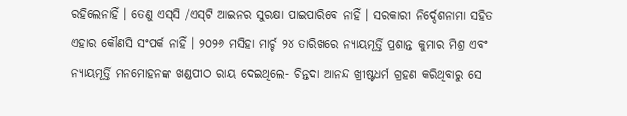ରହିଲେନାହିଁ । ତେଣୁ ଏସ୍‌ସି /ଏସ୍‌ଟି ଆଇନର ସୁରକ୍ଷା ପାଇପାରିବେ ନାହିଁ । ସରକାରୀ ନିର୍ଦ୍ଦେଶନାମା ସହିତ ଏହାର କୌଣସି ସଂପର୍କ ନାହିଁ । ୨୦୨୬ ମସିହା ମାର୍ଚ୍ଚ ୨୪ ତାରିଖରେ ନ୍ୟାୟମୂର୍ତ୍ତି ପ୍ରଶାନ୍ତ କୁମାର ମିଶ୍ର ଏବଂ ନ୍ୟାୟମୂର୍ତ୍ତି ମନମୋହନଙ୍କ ଖଣ୍ଡପୀଠ ରାୟ ଦେଇଥିଲେ- ଚିନ୍ତଦା ଆନନ୍ଦ ଖ୍ରୀଷ୍ଟଧର୍ମ ଗ୍ରହଣ କରିଥିବାରୁ ସେ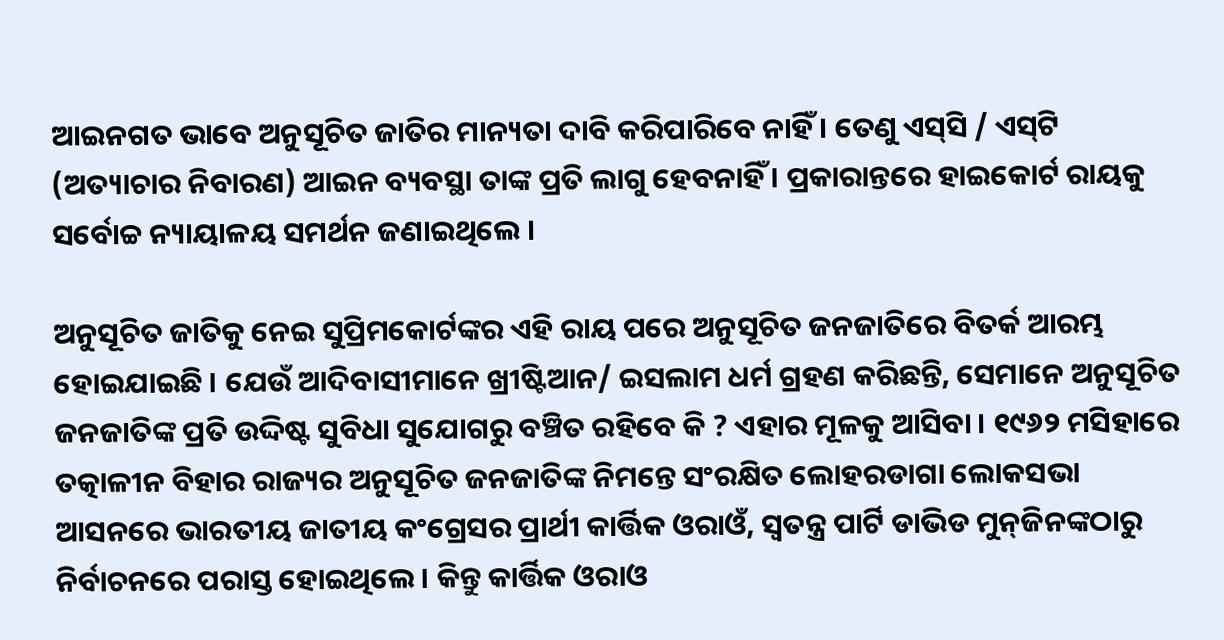ଆଇନଗତ ଭାବେ ଅନୁସୂଚିତ ଜାତିର ମାନ୍ୟତା ଦାବି କରିପାରିବେ ନାହିଁ । ତେଣୁ ଏସ୍‌ସି / ଏସ୍‌ଟି (ଅତ୍ୟାଚାର ନିବାରଣ) ଆଇନ ବ୍ୟବସ୍ଥା ତାଙ୍କ ପ୍ରତି ଲାଗୁ ହେବନାହିଁ । ପ୍ରକାରାନ୍ତରେ ହାଇକୋର୍ଟ ରାୟକୁ ସର୍ବୋଚ୍ଚ ନ୍ୟାୟାଳୟ ସମର୍ଥନ ଜଣାଇଥିଲେ ।

ଅନୁସୂଚିତ ଜାତିକୁ ନେଇ ସୁପ୍ରିମକୋର୍ଟଙ୍କର ଏହି ରାୟ ପରେ ଅନୁସୂଚିତ ଜନଜାତିରେ ବିତର୍କ ଆରମ୍ଭ ହୋଇଯାଇଛି । ଯେଉଁ ଆଦିବାସୀମାନେ ଖ୍ରୀଷ୍ଟିଆନ/ ଇସଲାମ ଧର୍ମ ଗ୍ରହଣ କରିଛନ୍ତି, ସେମାନେ ଅନୁସୂଚିତ ଜନଜାତିଙ୍କ ପ୍ରତି ଉଦ୍ଦିଷ୍ଟ ସୁବିଧା ସୁଯୋଗରୁ ବଞ୍ଚିତ ରହିବେ କି ? ଏହାର ମୂଳକୁ ଆସିବା । ୧୯୬୨ ମସିହାରେ ତତ୍କାଳୀନ ବିହାର ରାଜ୍ୟର ଅନୁସୂଚିତ ଜନଜାତିଙ୍କ ନିମନ୍ତେ ସଂରକ୍ଷିତ ଲୋହରଡାଗା ଲୋକସଭା ଆସନରେ ଭାରତୀୟ ଜାତୀୟ କଂଗ୍ରେସର ପ୍ରାର୍ଥୀ କାର୍ତ୍ତିକ ଓରାଓଁ, ସ୍ୱତନ୍ତ୍ର ପାର୍ଟି ଡାଭିଡ ମୁନ୍‌ଜିନଙ୍କଠାରୁ ନିର୍ବାଚନରେ ପରାସ୍ତ ହୋଇଥିଲେ । କିନ୍ତୁ କାର୍ତ୍ତିକ ଓରାଓ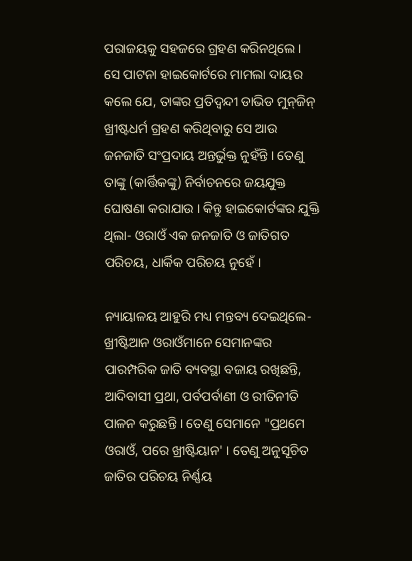ପରାଜୟକୁ ସହଜରେ ଗ୍ରହଣ କରିନଥିଲେ । ସେ ପାଟନା ହାଇକୋର୍ଟରେ ମାମଲା ଦାୟର କଲେ ଯେ, ତାଙ୍କର ପ୍ରତିଦ୍ୱନ୍ଦୀ ଡାଭିଡ ମୁନ୍‌ଜିନ୍ ଖ୍ରୀଷ୍ଟଧର୍ମ ଗ୍ରହଣ କରିଥିବାରୁ ସେ ଆଉ ଜନଜାତି ସଂପ୍ରଦାୟ ଅନ୍ତର୍ଭୁକ୍ତ ନୁହଁନ୍ତି । ତେଣୁ ତାଙ୍କୁ (କାର୍ତ୍ତିକଙ୍କୁ) ନିର୍ବାଚନରେ ଜୟଯୁକ୍ତ ଘୋଷଣା କରାଯାଉ । କିନ୍ତୁ ହାଇକୋର୍ଟଙ୍କର ଯୁକ୍ତି ଥିଲା- ଓରାଓଁ ଏକ ଜନଜାତି ଓ ଜାତିଗତ ପରିଚୟ, ଧାର୍କିକ ପରିଚୟ ନୁହେଁ ।

ନ୍ୟାୟାଳୟ ଆହୁରି ମଧ୍ୟ ମନ୍ତବ୍ୟ ଦେଇଥିଲେ- ଖ୍ରୀଷ୍ଟିଆନ ଓରାଓଁମାନେ ସେମାନଙ୍କର ପାରମ୍ପରିକ ଜାତି ବ୍ୟବସ୍ଥା ବଜାୟ ରଖିଛନ୍ତି, ଆଦିବାସୀ ପ୍ରଥା, ପର୍ବପର୍ବାଣୀ ଓ ରୀତିନୀତି ପାଳନ କରୁଛନ୍ତି । ତେଣୁ ସେମାନେ "ପ୍ରଥମେ ଓରାଓଁ, ପରେ ଖ୍ରୀଷ୍ଟିୟାନ' । ତେଣୁ ଅନୁସୂଚିତ ଜାତିର ପରିଚୟ ନିର୍ଣ୍ଣୟ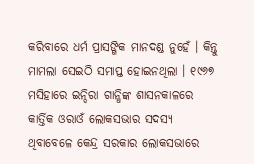କରିବାରେ ଧର୍ମ ପ୍ରାସଙ୍ଗିକ ମାନଦଣ୍ଡ ନୁହେଁ । କିନ୍ତୁ ମାମଲା ସେଇଠି ସମାପ୍ତ ହୋଇନଥିଲା । ୧୯୬୭ ମସିହାରେ ଇନ୍ଦିରା ଗାନ୍ଧିଙ୍କ ଶାସନକାଳରେ କାର୍ତ୍ତିକ ଓରାଓଁ ଲୋକସଭାର ସଦସ୍ୟ ଥିବାବେଳେ କେନ୍ଦ୍ର ସରକାର ଲୋକସଭାରେ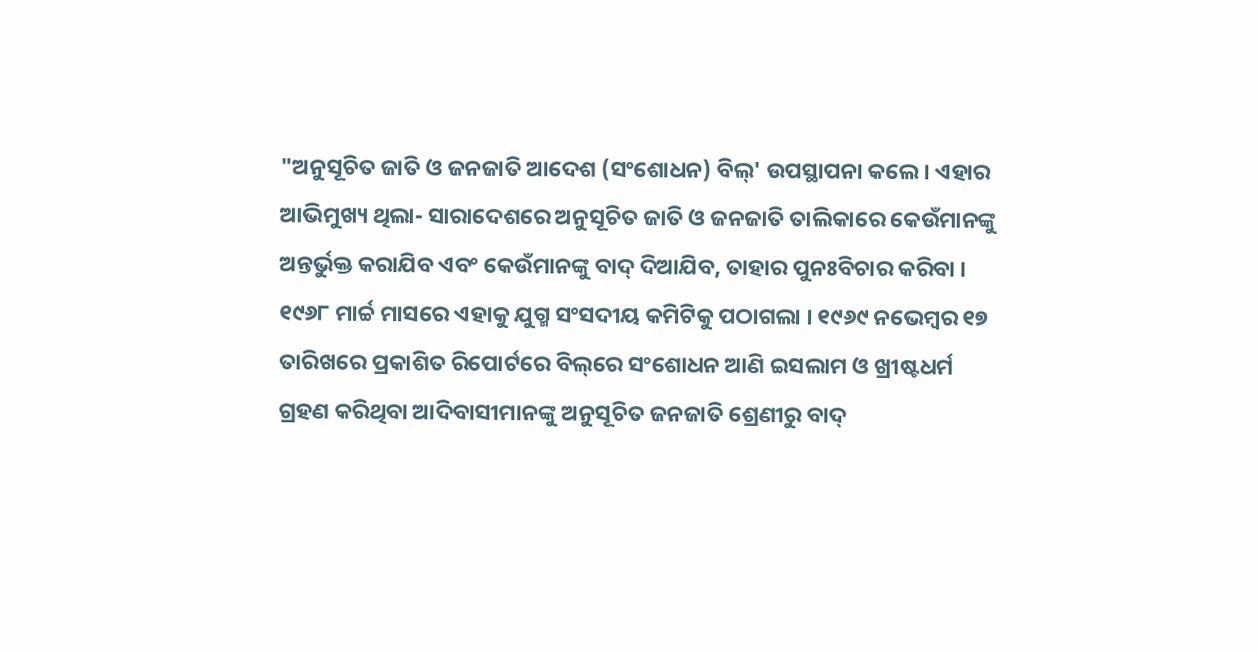"ଅନୁସୂଚିତ ଜାତି ଓ ଜନଜାତି ଆଦେଶ (ସଂଶୋଧନ) ବିଲ୍' ଉପସ୍ଥାପନା କଲେ । ଏହାର ଆଭିମୁଖ୍ୟ ଥିଲା- ସାରାଦେଶରେ ଅନୁସୂଚିତ ଜାତି ଓ ଜନଜାତି ତାଲିକାରେ କେଉଁମାନଙ୍କୁ ଅନ୍ତର୍ଭୁକ୍ତ କରାଯିବ ଏବଂ କେଉଁମାନଙ୍କୁ ବାଦ୍ ଦିଆଯିବ, ତାହାର ପୁନଃବିଚାର କରିବା । ୧୯୬୮ ମାର୍ଚ୍ଚ ମାସରେ ଏହାକୁ ଯୁଗ୍ମ ସଂସଦୀୟ କମିଟିକୁ ପଠାଗଲା । ୧୯୬୯ ନଭେମ୍ବର ୧୭ ତାରିଖରେ ପ୍ରକାଶିତ ରିପୋର୍ଟରେ ବିଲ୍‌ରେ ସଂଶୋଧନ ଆଣି ଇସଲାମ ଓ ଖ୍ରୀଷ୍ଟଧର୍ମ ଗ୍ରହଣ କରିଥିବା ଆଦିବାସୀମାନଙ୍କୁ ଅନୁସୂଚିତ ଜନଜାତି ଶ୍ରେଣୀରୁ ବାଦ୍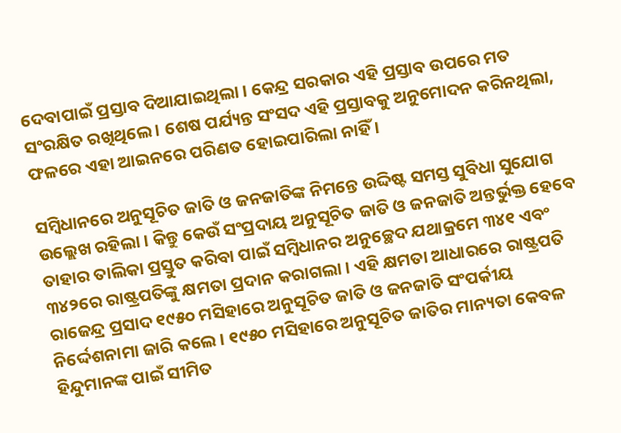ଦେବାପାଇଁ ପ୍ରସ୍ତାବ ଦିଆଯାଇଥିଲା । କେନ୍ଦ୍ର ସରକାର ଏହି ପ୍ରସ୍ତାବ ଉପରେ ମତ ସଂରକ୍ଷିତ ରଖିଥିଲେ । ଶେଷ ପର୍ଯ୍ୟନ୍ତ ସଂସଦ ଏହି ପ୍ରସ୍ତାବକୁ ଅନୁମୋଦନ କରିନଥିଲା, ଫଳରେ ଏହା ଆଇନରେ ପରିଣତ ହୋଇପାରିଲା ନାହିଁ ।

ସମ୍ବିଧାନରେ ଅନୁସୂଚିତ ଜାତି ଓ ଜନଜାତିଙ୍କ ନିମନ୍ତେ ଉଦ୍ଦିଷ୍ଟ ସମସ୍ତ ସୁବିଧା ସୁଯୋଗ ଉଲ୍ଲେଖ ରହିଲା । କିନ୍ତୁ କେଉଁ ସଂପ୍ରଦାୟ ଅନୁସୂଚିତ ଜାତି ଓ ଜନଜାତି ଅନ୍ତର୍ଭୁକ୍ତ ହେବେ ତାହାର ତାଲିକା ପ୍ରସ୍ତୁତ କରିବା ପାଇଁ ସମ୍ବିଧାନର ଅନୁଚ୍ଛେଦ ଯଥାକ୍ରମେ ୩୪୧ ଏବଂ ୩୪୨ରେ ରାଷ୍ଟ୍ରପତିଙ୍କୁ କ୍ଷମତା ପ୍ରଦାନ କରାଗଲା । ଏହି କ୍ଷମତା ଆଧାରରେ ରାଷ୍ଟ୍ରପତି ରାଜେନ୍ଦ୍ର ପ୍ରସାଦ ୧୯୫୦ ମସିହାରେ ଅନୁସୂଚିତ ଜାତି ଓ ଜନଜାତି ସଂପର୍କୀୟ ନିର୍ଦ୍ଦେଶନାମା ଜାରି କଲେ । ୧୯୫୦ ମସିହାରେ ଅନୁସୂଚିତ ଜାତିର ମାନ୍ୟତା କେବଳ ହିନ୍ଦୁମାନଙ୍କ ପାଇଁ ସୀମିତ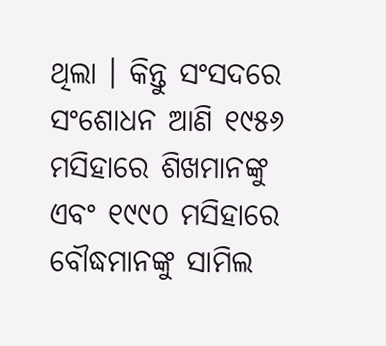ଥିଲା । କିନ୍ତୁ ସଂସଦରେ ସଂଶୋଧନ ଆଣି ୧୯୫୬ ମସିହାରେ ଶିଖମାନଙ୍କୁ ଏବଂ ୧୯୯୦ ମସିହାରେ ବୌଦ୍ଧମାନଙ୍କୁ ସାମିଲ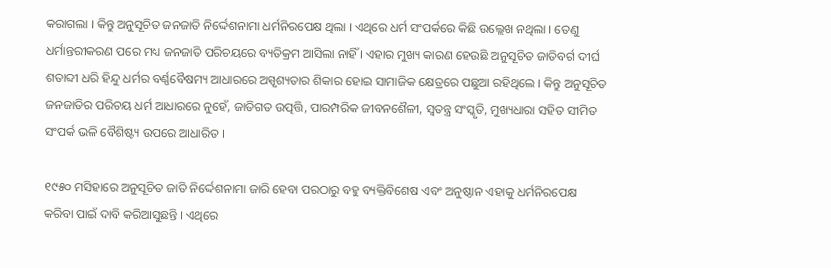କରାଗଲା । କିନ୍ତୁ ଅନୁସୂଚିତ ଜନଜାତି ନିର୍ଦ୍ଦେଶନାମା ଧର୍ମନିରପେକ୍ଷ ଥିଲା । ଏଥିରେ ଧର୍ମ ସଂପର୍କରେ କିଛି ଉଲ୍ଲେଖ ନଥିଲା । ତେଣୁ ଧର୍ମାନ୍ତରୀକରଣ ପରେ ମଧ୍ୟ ଜନଜାତି ପରିଚୟରେ ବ୍ୟତିକ୍ରମ ଆସିଲା ନାହିଁ । ଏହାର ମୁଖ୍ୟ କାରଣ ହେଉଛି ଅନୁସୂଚିତ ଜାତିବର୍ଗ ଦୀର୍ଘ ଶତାବ୍ଦୀ ଧରି ହିନ୍ଦୁ ଧର୍ମର ବର୍ଣ୍ଣବୈଷମ୍ୟ ଆଧାରରେ ଅସ୍ପୃଶ୍ୟତାର ଶିକାର ହୋଇ ସାମାଜିକ କ୍ଷେତ୍ରରେ ପଛୁଆ ରହିଥିଲେ । କିନ୍ତୁ ଅନୁସୂଚିତ ଜନଜାତିର ପରିଚୟ ଧର୍ମ ଆଧାରରେ ନୁହେଁ, ଜାତିଗତ ଉତ୍ପତ୍ତି, ପାରମ୍ପରିକ ଜୀବନଶୈଳୀ, ସ୍ୱତନ୍ତ୍ର ସଂସ୍କୃତି, ମୁଖ୍ୟଧାରା ସହିତ ସୀମିତ ସଂପର୍କ ଭଳି ବୈଶିଷ୍ଟ୍ୟ ଉପରେ ଆଧାରିତ ।

୧୯୫୦ ମସିହାରେ ଅନୁସୂଚିତ ଜାତି ନିର୍ଦ୍ଦେଶନାମା ଜାରି ହେବା ପରଠାରୁ ବହୁ ବ୍ୟକ୍ତିବିଶେଷ ଏବଂ ଅନୁଷ୍ଠାନ ଏହାକୁ ଧର୍ମନିରପେକ୍ଷ କରିବା ପାଇଁ ଦାବି କରିଆସୁଛନ୍ତି । ଏଥିରେ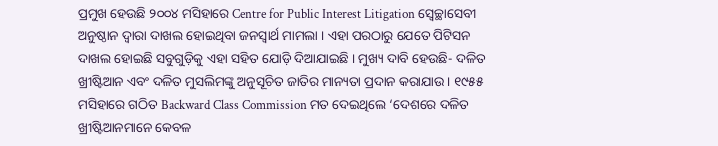ପ୍ରମୁଖ ହେଉଛି ୨୦୦୪ ମସିହାରେ Centre for Public Interest Litigation ସ୍ୱେଚ୍ଛାସେବୀ ଅନୁଷ୍ଠାନ ଦ୍ୱାରା ଦାଖଲ ହୋଇଥିବା ଜନସ୍ୱାର୍ଥ ମାମଲା । ଏହା ପରଠାରୁ ଯେତେ ପିଟିସନ ଦାଖଲ ହୋଇଛି ସବୁଗୁଡ଼ିକୁ ଏହା ସହିତ ଯୋଡ଼ି ଦିଆଯାଇଛି । ମୁଖ୍ୟ ଦାବି ହେଉଛି- ଦଳିତ ଖ୍ରୀଷ୍ଟିଆନ ଏବଂ ଦଳିତ ମୁସଲିମଙ୍କୁ ଅନୁସୂଚିତ ଜାତିର ମାନ୍ୟତା ପ୍ରଦାନ କରାଯାଉ । ୧୯୫୫ ମସିହାରେ ଗଠିତ Backward Class Commission ମତ ଦେଇଥିଲେ ‘ଦେଶରେ ଦଳିତ ଖ୍ରୀଷ୍ଟିଆନମାନେ କେବଳ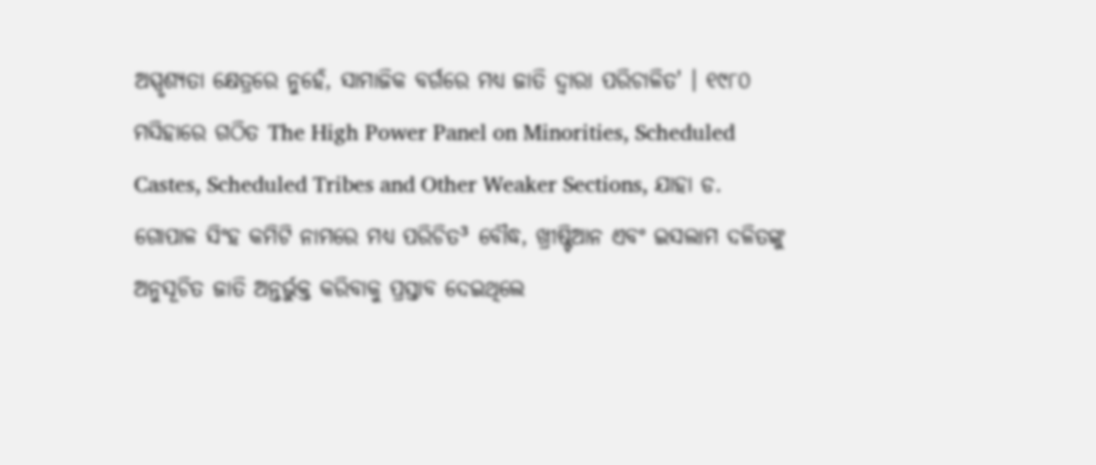ଅସ୍ପୃଶ୍ୟତା କ୍ଷେତ୍ରରେ ନୁହେଁ, ସାମାଜିକ ବର୍ଗରେ ମଧ୍ୟ ଜାତି ଦ୍ୱାରା ପରିଚାଳିତ' । ୧୯୮୦ ମସିହାରେ ଗଠିତ The High Power Panel on Minorities, Scheduled Castes, Scheduled Tribes and Other Weaker Sections, ଯାହା ଡ. ଗୋପାଳ ସିଂହ କମିଟି ନାମରେ ମଧ୍ୟ ପରିଚିତ³ ବୌଦ୍ଧ, ଖ୍ରୀଷ୍ଟିଆନ ଏବଂ ଇସଲାମ ଦଳିତଙ୍କୁ ଅନୁସୂଚିତ ଜାତି ଅନ୍ତର୍ଭୁକ୍ତ କରିବାକୁ ପ୍ରସ୍ତାବ ଦେଇଥିଲେ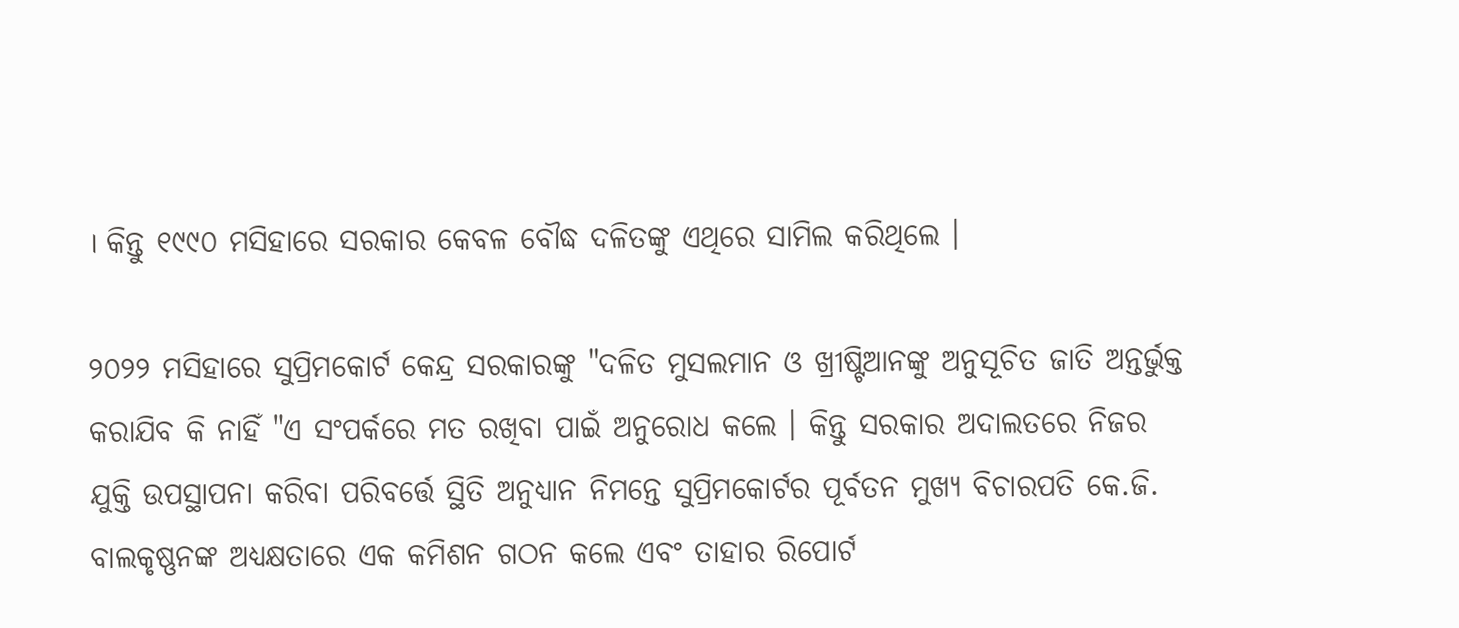। କିନ୍ତୁ ୧୯୯୦ ମସିହାରେ ସରକାର କେବଳ ବୌଦ୍ଧ ଦଳିତଙ୍କୁ ଏଥିରେ ସାମିଲ କରିଥିଲେ ।

୨୦୨୨ ମସିହାରେ ସୁପ୍ରିମକୋର୍ଟ କେନ୍ଦ୍ର ସରକାରଙ୍କୁ "ଦଳିତ ମୁସଲମାନ ଓ ଖ୍ରୀଷ୍ଟିଆନଙ୍କୁ ଅନୁସୂଚିତ ଜାତି ଅନ୍ତର୍ଭୁକ୍ତ କରାଯିବ କି ନାହିଁ "ଏ ସଂପର୍କରେ ମତ ରଖିବା ପାଇଁ ଅନୁରୋଧ କଲେ । କିନ୍ତୁ ସରକାର ଅଦାଲତରେ ନିଜର ଯୁକ୍ତି ଉପସ୍ଥାପନା କରିବା ପରିବର୍ତ୍ତେ ସ୍ଥିତି ଅନୁଧ୍ୟାନ ନିମନ୍ତେ ସୁପ୍ରିମକୋର୍ଟର ପୂର୍ବତନ ମୁଖ୍ୟ ବିଚାରପତି କେ.ଜି. ବାଲକୃଷ୍ଣନଙ୍କ ଅଧ୍ୟକ୍ଷତାରେ ଏକ କମିଶନ ଗଠନ କଲେ ଏବଂ ତାହାର ରିପୋର୍ଟ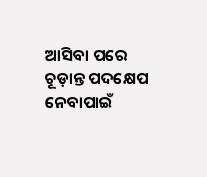ଆସିବା ପରେ ଚୂଡ଼ାନ୍ତ ପଦକ୍ଷେପ ନେବାପାଇଁ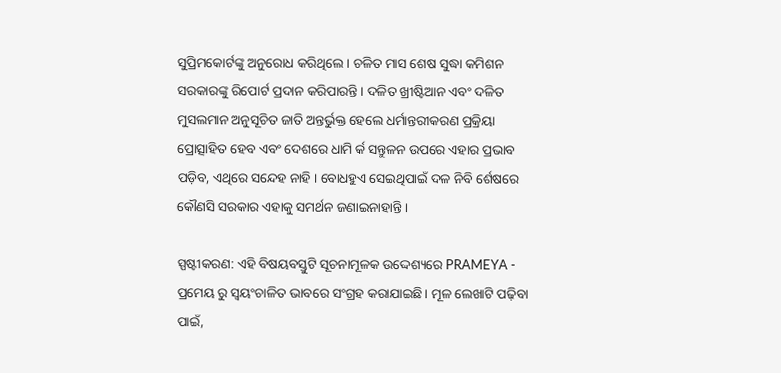ସୁପ୍ରିମକୋର୍ଟଙ୍କୁ ଅନୁରୋଧ କରିଥିଲେ । ଚଳିତ ମାସ ଶେଷ ସୁଦ୍ଧା କମିଶନ ସରକାରଙ୍କୁ ରିପୋର୍ଟ ପ୍ରଦାନ କରିପାରନ୍ତି । ଦଳିତ ଖ୍ରୀଷ୍ଟିଆନ ଏବଂ ଦଳିତ ମୁସଲମାନ ଅନୁସୂଚିତ ଜାତି ଅନ୍ତର୍ଭୁକ୍ତ ହେଲେ ଧର୍ମାନ୍ତରୀକରଣ ପ୍ରକ୍ରିୟା ପ୍ରୋତ୍ସାହିତ ହେବ ଏବଂ ଦେଶରେ ଧାମି ର୍କ ସନ୍ତୁଳନ ଉପରେ ଏହାର ପ୍ରଭାବ ପଡ଼ିବ, ଏଥିରେ ସନ୍ଦେହ ନାହି । ବୋଧହୁଏ ସେଇଥିପାଇଁ ଦଳ ନିବି ର୍ଶେଷରେ କୌଣସି ସରକାର ଏହାକୁ ସମର୍ଥନ ଜଣାଇନାହାନ୍ତି ।

ସ୍ପଷ୍ଟୀକରଣ: ଏହି ବିଷୟବସ୍ତୁଟି ସୂଚନାମୂଳକ ଉଦ୍ଦେଶ୍ୟରେ PRAMEYA - ପ୍ରମେୟ ରୁ ସ୍ୱୟଂଚାଳିତ ଭାବରେ ସଂଗ୍ରହ କରାଯାଇଛି। ମୂଳ ଲେଖାଟି ପଢ଼ିବା ପାଇଁ,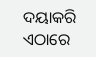ଦୟାକରି ଏଠାରେ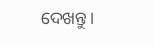ଦେଖନ୍ତୁ।